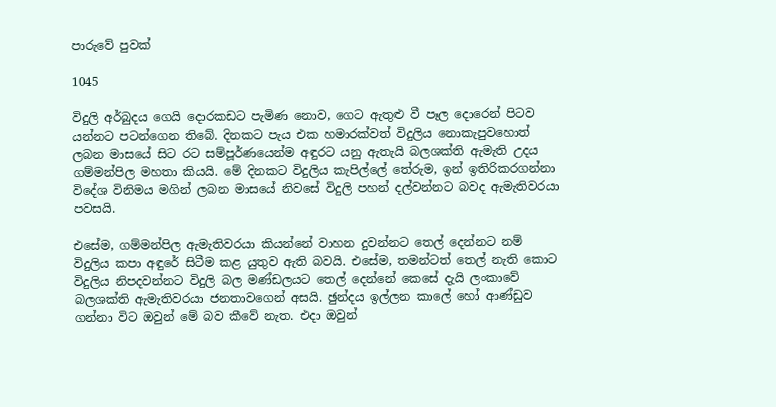පාරුවේ පුවක්

1045

විදුලි අර්බුදය ගෙයි දොරකඩට පැමිණ නොව, ගෙට ඇතුළු වී පෑල දොරෙන් පිටව යන්නට පටන්ගෙන තිබේ. දිනකට පැය එක හමාරක්වත් විදුලිය නොකැපුවහොත් ලබන මාසයේ සිට රට සම්පූර්ණයෙන්ම අඳුරට යනු ඇතැයි බලශක්ති ඇමැති උදය ගම්මන්පිල මහතා කියයි. මේ දිනකට විදුලිය කැපිල්ලේ තේරුම, ඉන් ඉතිරිකරගන්නා විදේශ විනිමය මගින් ලබන මාසයේ නිවසේ විදුලි පහන් දල්වන්නට බවද ඇමැතිවරයා පවසයි.

එසේම, ගම්මන්පිල ඇමැතිවරයා කියන්නේ වාහන දුවන්නට තෙල් දෙන්නට නම් විදුලිය කපා අඳුරේ සිටීම කළ යුතුව ඇති බවයි. එසේම, තමන්ටත් තෙල් නැති කොට විදුලිය නිපදවන්නට විදුලි බල මණ්ඩලයට තෙල් දෙන්නේ කෙසේ දැයි ලංකාවේ බලශක්ති ඇමැතිවරයා ජනතාවගෙන් අසයි. ඡුන්දය ඉල්ලන කාලේ හෝ ආණ්ඩුව ගන්නා විට ඔවුන් මේ බව කීවේ නැත. එදා ඔවුන්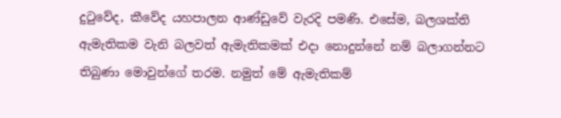දුටුවේද, කීවේද යහපාලන ආණ්ඩුවේ වැරදි පමණි. එසේම, බලශක්ති ඇමැතිකම වැනි බලවත් ඇමැතිකමක් එදා නොදුන්නේ නම් බලාගන්නට තිබුණා මොවුන්ගේ තරම. නමුත් මේ ඇමැතිකම්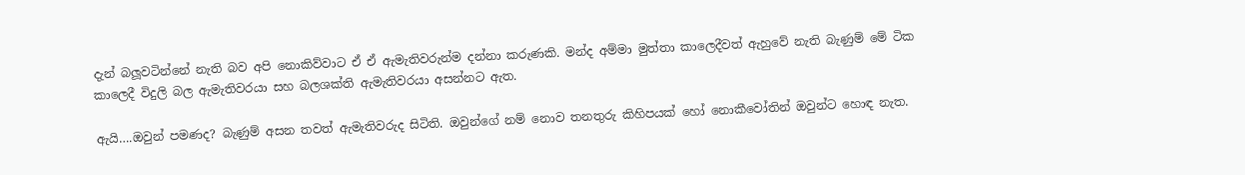දැන් බලූවටින්නේ නැති බව අපි නොකිව්වාට ඒ ඒ ඇමැතිවරුන්ම දන්නා කරුණකි. මන්ද අම්මා මුත්තා කාලෙදීවත් ඇහුවේ නැති බැණුම් මේ ටික කාලෙදී විදුලි බල ඇමැතිවරයා සහ බලශක්ති ඇමැතිවරයා අසන්නට ඇත.

ඇයි….ඔවුන් පමණද? බැණුම් අසන තවත් ඇමැතිවරුද සිටිති. ඔවුන්ගේ නම් නොව තනතුරු කිහිපයක් හෝ නොකීවෝතින් ඔවුන්ට හොඳ නැත.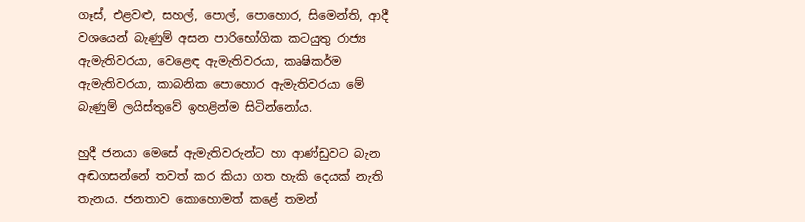ගෑස්, එළවළු, සහල්, පොල්, පොහොර, සිමෙන්ති, ආදී වශයෙන් බැණුම් අසන පාරිභෝගික කටයුතු රාජ්‍ය ඇමැතිවරයා, වෙළෙඳ ඇමැතිවරයා, කෘෂිකර්ම ඇමැතිවරයා, කාබනික පොහොර ඇමැතිවරයා මේ බැණුම් ලයිස්තුවේ ඉහළින්ම සිටින්නෝය.

හුදී ජනයා මෙසේ ඇමැතිවරුන්ට හා ආණ්ඩුවට බැන අඬගසන්නේ තවත් කර කියා ගත හැකි දෙයක් නැති තැනය. ජනතාව කොහොමත් කළේ තමන්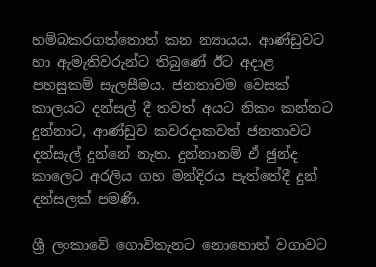හම්බකරගත්තොත් කන න්‍යායය. ආණ්ඩුවට හා ඇමැතිවරුන්ට තිබුණේ ඊට අදාළ පහසුකම් සැලසීමය. ජනතාවම වෙසක් කාලයට දන්සල් දී තවත් අයට නිකං කන්නට දුන්නාට, ආණ්ඩුව කවරදාකවත් ජනතාවට දන්සැල් දුන්නේ නැත. දුන්නානම් ඒ ඡුන්ද කාලෙට අරලිය ගහ මන්දිරය පැත්තේදී දුන් දන්සලක් පමණි.

ශ්‍රී ලංකාවේ ගොවිතැනට නොහොත් වගාවට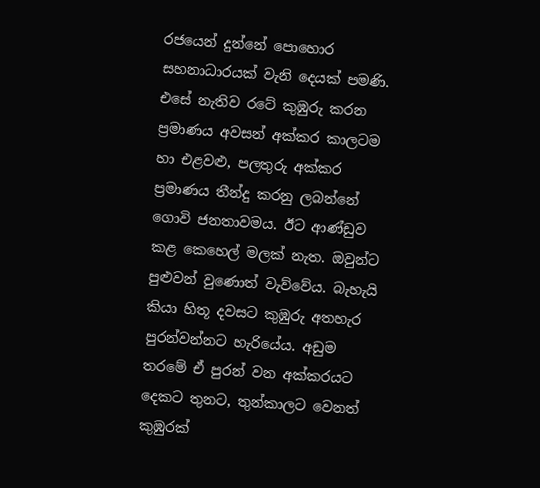රජයෙන් දුන්නේ පොහොර සහනාධාරයක් වැනි දෙයක් පමණි. එසේ නැතිව රටේ කුඹුරු කරන ප්‍රමාණය අවසන් අක්කර කාලටම හා එළවළු, පලතුරු අක්කර ප්‍රමාණය තීන්දු කරනු ලබන්නේ ගොවි ජනතාවමය. ඊට ආණ්ඩුව කළ කෙහෙල් මලක් නැත. ඔවුන්ට පුළුවන් වුණොත් වැව්වේය. බැහැයි කියා හිතූ දවසට කුඹුරු අතහැර පුරන්වන්නට හැරියේය. අඩුම තරමේ ඒ පුරන් වන අක්කරයට දෙකට තුනට, තුන්කාලට වෙනත් කුඹුරක්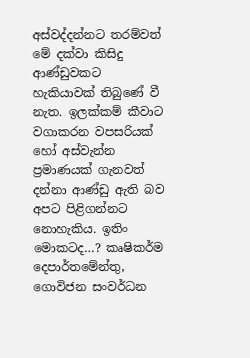අස්වද්දන්නට තරම්වත් මේ දක්වා කිසිදු ආණ්ඩුවකට හැකියාවක් තිබුණේ වී නැත. ඉලක්කම් කීවාට වගාකරන වපසරියක් හෝ අස්වැන්න ප්‍රමාණයක් ගැනවත් දන්නා ආණ්ඩු ඇති බව අපට පිළිගන්නට නොහැකිය. ඉතිං මොකටද…? කෘෂිකර්ම දෙපාර්තමේන්තු, ගොවිජන සංවර්ධන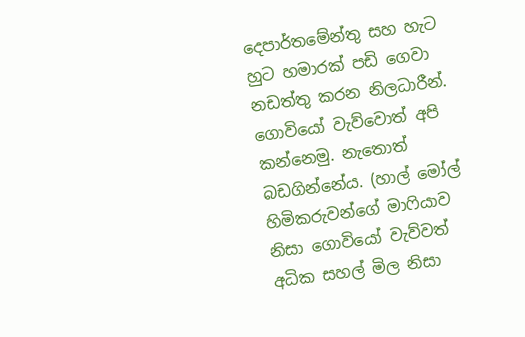දෙපාර්තමේන්තු සහ හැට හුට හමාරක් පඩි ගෙවා නඩත්තු කරන නිලධාරීන්. ගොවියෝ වැව්වොත් අපි කන්නෙමු. නැතොත් බඩගින්නේය. (හාල් මෝල් හිමිකරුවන්ගේ මාෆියාව නිසා ගොවියෝ වැව්වත් අධික සහල් මිල නිසා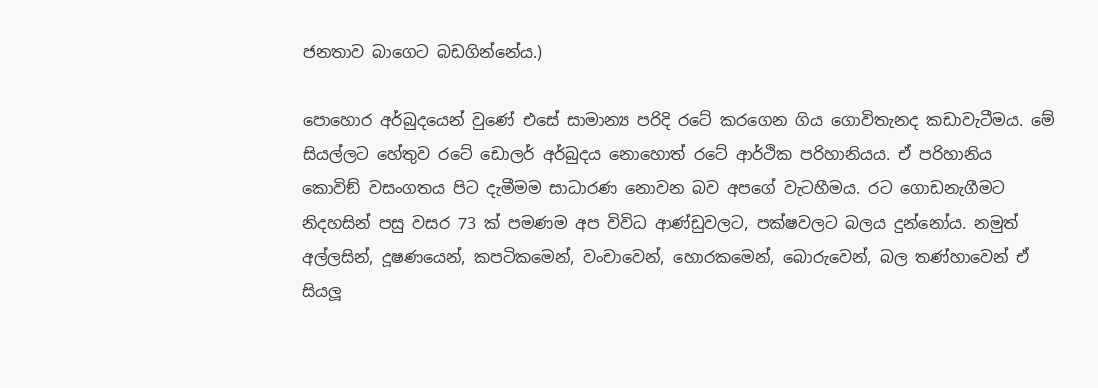ජනතාව බාගෙට බඩගින්නේය.)

පොහොර අර්බුදයෙන් වුණේ එසේ සාමාන්‍ය පරිදි රටේ කරගෙන ගිය ගොවිතැනද කඩාවැටීමය. මේ සියල්ලට හේතුව රටේ ඩොලර් අර්බුදය නොහොත් රටේ ආර්ථික පරිහානියය. ඒ පරිහානිය කොවිඞ් වසංගතය පිට දැමීමම සාධාරණ නොවන බව අපගේ වැටහීමය. රට ගොඩනැගීමට නිදහසින් පසු වසර 73 ක් පමණම අප විවිධ ආණ්ඩුවලට, පක්ෂවලට බලය දුන්නෝය. නමුත් අල්ලසින්, දූෂණයෙන්, කපටිකමෙන්, වංචාවෙන්, හොරකමෙන්, බොරුවෙන්, බල තණ්හාවෙන් ඒ සියලූ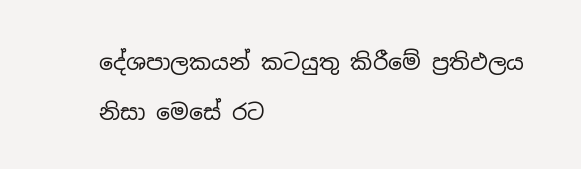දේශපාලකයන් කටයුතු කිරීමේ ප්‍රතිඵලය නිසා මෙසේ රට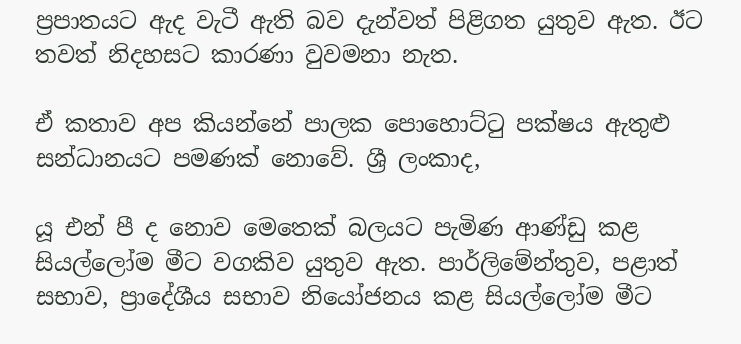ප්‍රපාතයට ඇද වැටී ඇති බව දැන්වත් පිළිගත යුතුව ඇත. ඊට තවත් නිදහසට කාරණා වුවමනා නැත.

ඒ කතාව අප කියන්නේ පාලක පොහොට්ටු පක්ෂය ඇතුළු සන්ධානයට පමණක් නොවේ. ශ්‍රී ලංකාද,

යූ එන් පී ද නොව මෙතෙක් බලයට පැමිණ ආණ්ඩු කළ සියල්ලෝම මීට වගකිව යුතුව ඇත. පාර්ලිමේන්තුව, පළාත් සභාව, ප්‍රාදේශීය සභාව නියෝජනය කළ සියල්ලෝම මීට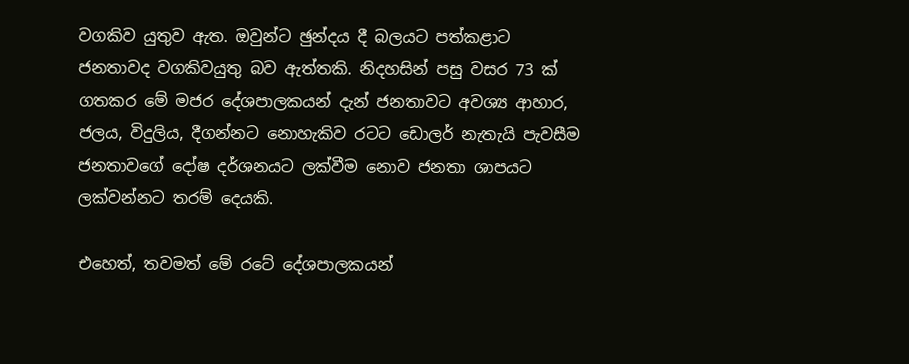වගකිව යුතුව ඇත. ඔවුන්ට ඡුන්දය දී බලයට පත්කළාට ජනතාවද වගකිවයුතු බව ඇත්තකි. නිදහසින් පසු වසර 73 ක් ගතකර මේ මජර දේශපාලකයන් දැන් ජනතාවට අවශ්‍ය ආහාර, ජලය, විදුලිය, දීගන්නට නොහැකිව රටට ඩොලර් නැතැයි පැවසීම ජනතාවගේ දෝෂ දර්ශනයට ලක්වීම නොව ජනතා ශාපයට ලක්වන්නට තරම් දෙයකි.

එහෙත්, තවමත් මේ රටේ දේශපාලකයන්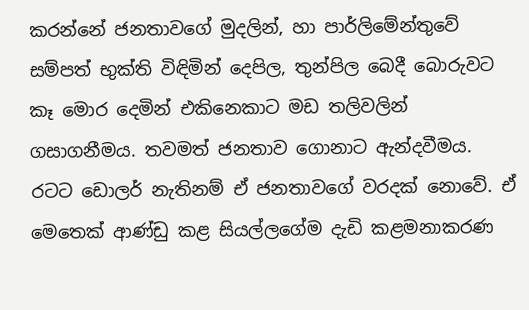කරන්නේ ජනතාවගේ මුදලින්, හා පාර්ලිමේන්තුවේ සම්පත් භුක්ති විඳිමින් දෙපිල, තුන්පිල බෙදී බොරුවට කෑ මොර දෙමින් එකිනෙකාට මඩ තලිවලින් ගසාගනීමය. තවමත් ජනතාව ගොනාට ඇන්දවීමය. රටට ඩොලර් නැතිනම් ඒ ජනතාවගේ වරදක් නොවේ. ඒ මෙතෙක් ආණ්ඩු කළ සියල්ලගේම දැඩි කළමනාකරණ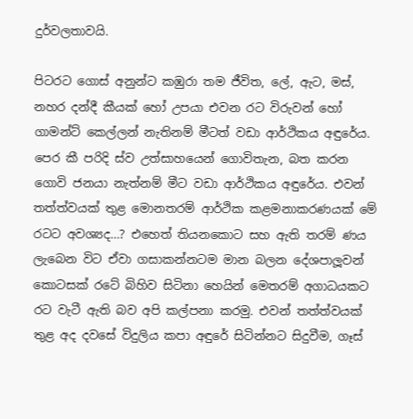දුර්වලතාවයි.

පිටරට ගොස් අනුන්ට කඹුරා තම ජීවිත, ලේ, ඇට, මස්, නහර දන්දී කීයක් හෝ උපයා එවන රට විරුවන් හෝ ගාමන්ට් කෙල්ලන් නැතිනම් මීටත් වඩා ආර්ථිකය අඳුරේය. පෙර කී පරිදි ස්ව උත්සාහයෙන් ගොවිතැන, බත කරන ගොවි ජනයා නැත්නම් මීට වඩා ආර්ථිකය අඳුරේය. එවන් තත්ත්වයක් තුළ මොනතරම් ආර්ථික කළමනාකරණයක් මේ රටට අවශ්‍යද…? එහෙත් තියනකොට සහ ඇති තරම් ණය ලැබෙන විට ඒවා ගසාකන්නටම මාන බලන දේශපාලූවන් කොටසක් රටේ බිහිව සිටිනා හෙයින් මෙතරම් අගාධයකට රට වැටී ඇති බව අපි කල්පනා කරමු. එවන් තත්ත්වයක් තුළ අද දවසේ විදුලිය කපා අඳුරේ සිටින්නට සිදුවීම, ගෑස්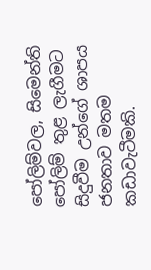පෝලිම්වල, සිමෙන්ති පෝලිම් තුළ ලැගීමට සිදුවීම උන්ගේ ශාපය ජනතාව මතම කඩාවැටීමකි.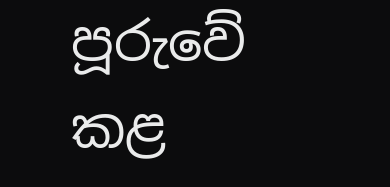පූරුවේ කළ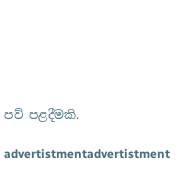පව් පළදීමකි.

advertistmentadvertistment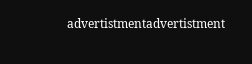advertistmentadvertistment